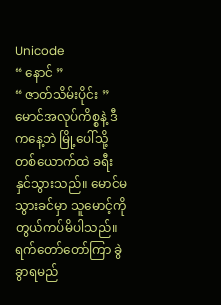Unicode
“ နောင် ”
“ ဇာတ်သိမ်းပိုင်း ”မောင်အလုပ်ကိစ္စနဲ့ ဒီကနေ့ဘဲ မြို့ပေါ်သို့ တစ်ယောက်ထဲ ခရီးနှင်သွားသည်။ မောင်မသွားခင်မှာ သူမောင့်ကို တွယ်ကပ်မိပါသည်။ ရက်တော်တော်ကြာ ခွဲခွာရမည်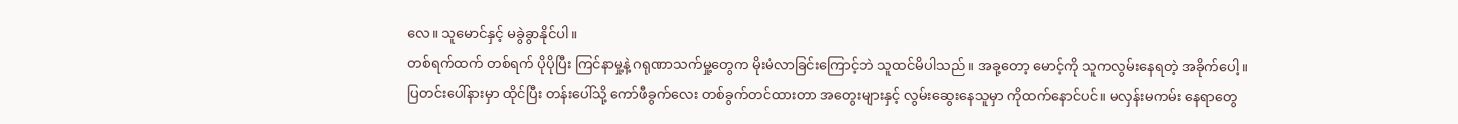လေ။ သူမောင်နှင့် မခွဲခွာနိုင်ပါ။
တစ်ရက်ထက် တစ်ရက် ပိုပိုပြီး ကြင်နာမှု့နဲ့ ဂရုဏာသက်မှု့တွေက မိုးမံလာခြင်းကြောင့်ဘဲ သူထင်မိပါသည်။ အခု့တော့ မောင့်ကို သူကလွမ်းနေရတဲ့ အခိုက်ပေါ့။
ပြတင်းပေါ်နားမှာ ထိုင်ပြီး တန်းပေါ်သို့ ကော်ဖီခွက်လေး တစ်ခွက်တင်ထားတာ အတွေးများနှင့် လွမ်းဆွေးနေသူမှာ ကိုထက်နောင်ပင်။ မလှန်းမကမ်း နေရာတွေ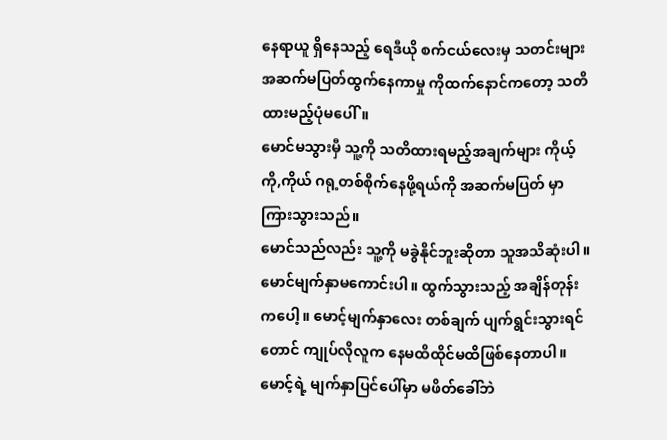နေရာယူ ရှိနေသည့် ရေဒီယို စက်ငယ်လေးမှ သတင်းများ အဆက်မပြတ်ထွက်နေကာမှု ကိုထက်နောင်ကတော့ သတိထားမည့်ပုံမပေါ်။
မောင်မသွားမှီ သူ့ကို သတိထားရမည့်အချက်များ ကိုယ့်ကို,ကိုယ် ဂရု့တစ်စိုက်နေဖို့ရယ်ကို အဆက်မပြတ် မှာကြားသွားသည်။
မောင်သည်လည်း သူ့ကို မခွဲနိုင်ဘူးဆိုတာ သူအသိဆုံးပါ။ မောင်မျက်နှာမကောင်းပါ။ ထွက်သွားသည့် အချိန်တုန်းကပေါ့။ မောင့်မျက်နှာလေး တစ်ချက် ပျက်ရွင်းသွားရင်တောင် ကျုပ်လိုလူက နေမထိထိုင်မထိဖြစ်နေတာပါ။
မောင့်ရဲ့ မျက်နှာပြင်ပေါ်မှာ မဖိတ်ခေါ်ဘဲ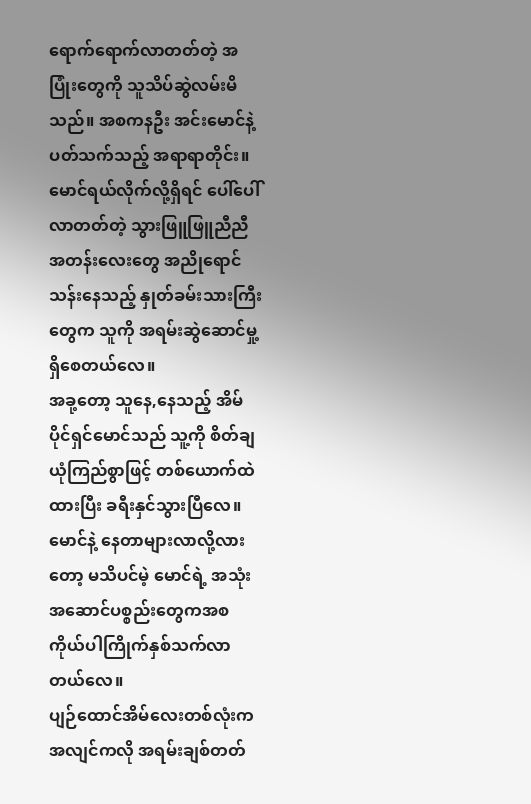ရောက်ရောက်လာတတ်တဲ့ အပြုံးတွေကို သူသိပ်ဆွဲလမ်းမိသည်။ အစကနဦး အင်းမောင်နဲ့ပတ်သက်သည့် အရာရာတိုင်း။ မောင်ရယ်လိုက်လို့ရှိရင် ပေါ်ပေါ်လာတတ်တဲ့ သွားဖြူဖြူညီညီအတန်းလေးတွေ အညိုရောင် သန်းနေသည့် နှုတ်ခမ်းသားကြီးတွေက သူကို အရမ်းဆွဲဆောင်မှု့ ရှိစေတယ်လေ။
အခု့တော့ သူနေ,နေသည့် အိမ်ပိုင်ရှင်မောင်သည် သူ့ကို စိတ်ချယုံကြည်စွာဖြင့် တစ်ယောက်ထဲ ထားပြီး ခရီးနှင်သွားပြီလေ။
မောင်နဲ့ နေတာများလာလို့လားတော့ မသိပင်မဲ့ မောင်ရဲ့ အသုံးအဆောင်ပစ္စည်းတွေကအစ ကိုယ်ပါကြိုက်နှစ်သက်လာတယ်လေ။
ပျဉ်ထောင်အိမ်လေးတစ်လုံးက အလျင်ကလို အရမ်းချစ်တတ်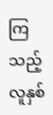ကြသည့် လူနှစ်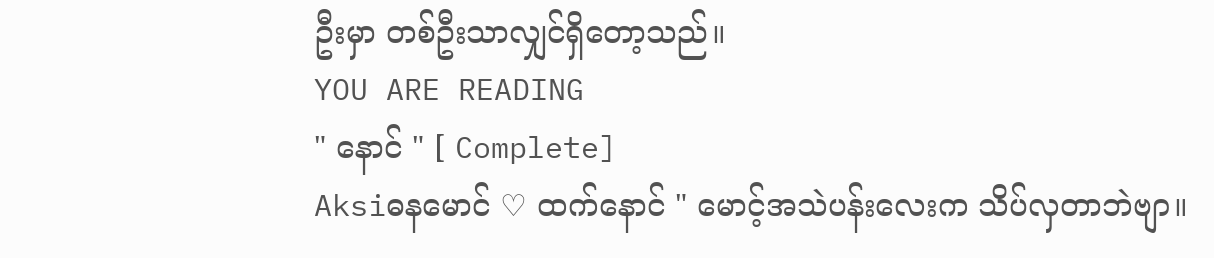ဦးမှာ တစ်ဦးသာလျှင်ရှိတော့သည်။
YOU ARE READING
" နောင် " [ Complete]
Aksiဓနမောင် ♡ ထက်နောင် " မောင့်အသဲပန်းလေးက သိပ်လှတာဘဲဗျာ။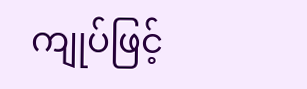ကျုပ်ဖြင့်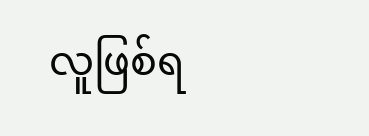လူဖြစ်ရ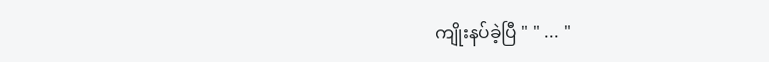ကျိုးနပ်ခဲ့ပြီ " " ... "